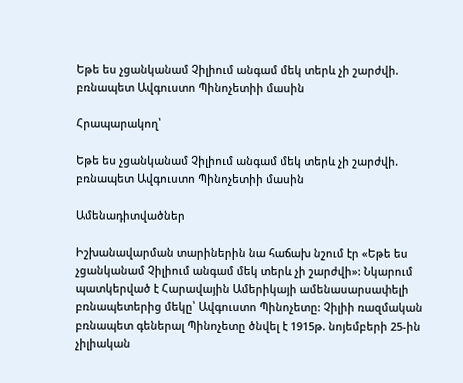Եթե ես չցանկանամ Չիլիում անգամ մեկ տերև չի շարժվի. բռնապետ Ավգուստո Պինոչետիի մասին

Հրապարակող՝

Եթե ես չցանկանամ Չիլիում անգամ մեկ տերև չի շարժվի. բռնապետ Ավգուստո Պինոչետիի մասին

Ամենադիտվածներ

Իշխանավարման տարիներին նա հաճախ նշում էր «Եթե ես չցանկանամ Չիլիում անգամ մեկ տերև չի շարժվի»: Նկարում պատկերված է Հարավային Ամերիկայի ամենասարսափելի բռնապետերից մեկը՝ Ավգուստո Պինոչետը: Չիլիի ռազմական բռնապետ գեներալ Պինոչետը ծնվել է 1915թ. նոյեմբերի 25-ին չիլիական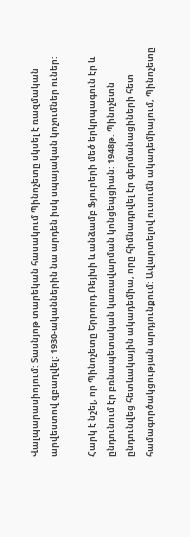Վալպարասիոյում: Տասնյոթ տարեկան հասակում Պինոչետը սկսել է ռազմական արվեստով զբաղվել: 1930-ականներին նա արդեն իսկ սպայական կոչումներ ուներ:

Հարկ է նշել, որ Պինոչետը Երրորդ Ռեյխի և անձամբ Ֆյուրերի մեծ երկրպագուն էր և ընդունում էր բռնապետական կառավարման կոնցեպցիան: 1948թ. Պինոչետն ընդունվեց հետևակային ակադեմիա, որը հիմնադրվել էր գերմանացիների հետ համագործակցության արդյունքում: Ավարտելով ուսումն ակադեմիայում, Պինոչետը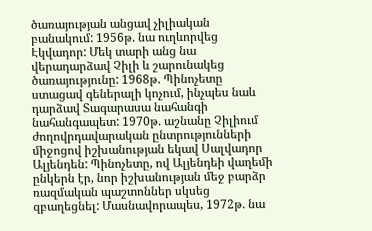ծառայության անցավ չիլիական բանակում: 1956թ. նա ուղևորվեց Էկվադոր: Մեկ տարի անց նա վերադարձավ Չիլի և շարունակեց ծառայությունը: 1968թ. Պինոչետը ստացավ գեներալի կոչում, ինչպես նաև դարձավ Տագարասա նահանգի նահանգապետ: 1970թ. աշնանը Չիլիում ժողովրդավարական ընտրությունների միջոցով իշխանության եկավ Սալվադոր Ալյենդեն: Պինոչետը, ով Ալյենդեի վաղեմի ընկերն էր, նոր իշխանության մեջ բարձր ռազմական պաշտոններ սկսեց զբաղեցնել: Մասնավորապես, 1972թ. նա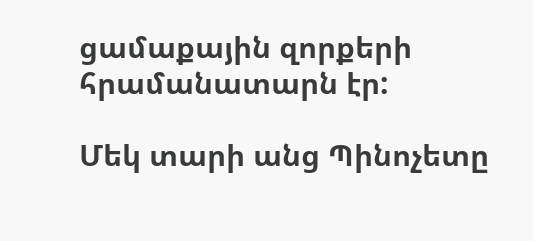ցամաքային զորքերի հրամանատարն էր:

Մեկ տարի անց Պինոչետը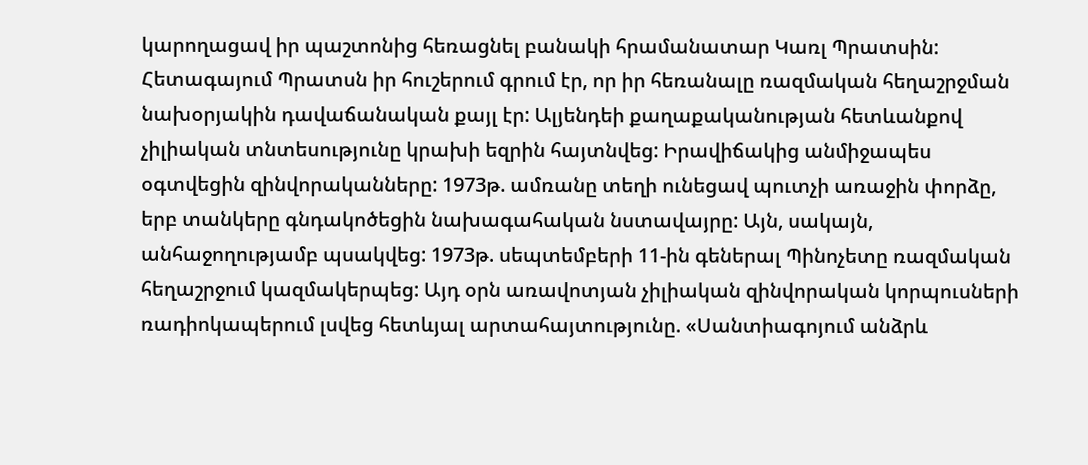կարողացավ իր պաշտոնից հեռացնել բանակի հրամանատար Կառլ Պրատսին: Հետագայում Պրատսն իր հուշերում գրում էր, որ իր հեռանալը ռազմական հեղաշրջման նախօրյակին դավաճանական քայլ էր: Ալյենդեի քաղաքականության հետևանքով չիլիական տնտեսությունը կրախի եզրին հայտնվեց: Իրավիճակից անմիջապես օգտվեցին զինվորականները: 1973թ. ամռանը տեղի ունեցավ պուտչի առաջին փորձը, երբ տանկերը գնդակոծեցին նախագահական նստավայրը: Այն, սակայն, անհաջողությամբ պսակվեց: 1973թ. սեպտեմբերի 11-ին գեներալ Պինոչետը ռազմական հեղաշրջում կազմակերպեց: Այդ օրն առավոտյան չիլիական զինվորական կորպուսների ռադիոկապերում լսվեց հետևյալ արտահայտությունը. «Սանտիագոյում անձրև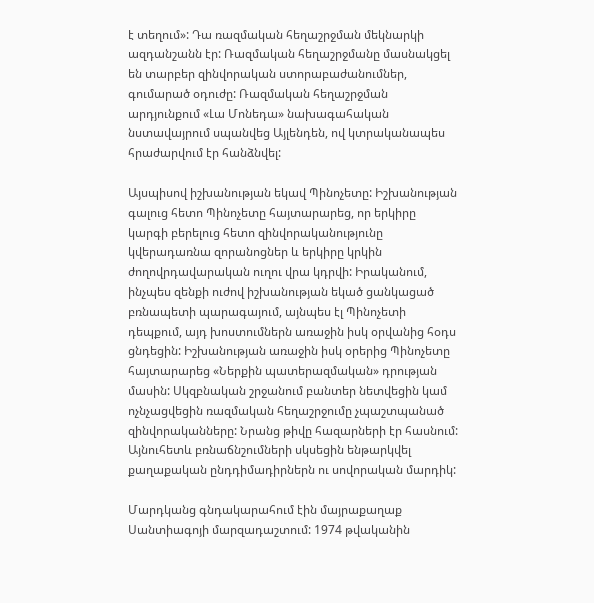է տեղում»: Դա ռազմական հեղաշրջման մեկնարկի ազդանշանն էր: Ռազմական հեղաշրջմանը մասնակցել են տարբեր զինվորական ստորաբաժանումներ, գումարած օդուժը: Ռազմական հեղաշրջման արդյունքում «Լա Մոնեդա» նախագահական նստավայրում սպանվեց Այլենդեն, ով կտրականապես հրաժարվում էր հանձնվել:

Այսպիսով իշխանության եկավ Պինոչետը: Իշխանության գալուց հետո Պինոչետը հայտարարեց, որ երկիրը կարգի բերելուց հետո զինվորականությունը կվերադառնա զորանոցներ և երկիրը կրկին ժողովրդավարական ուղու վրա կդրվի: Իրականում, ինչպես զենքի ուժով իշխանության եկած ցանկացած բռնապետի պարագայում, այնպես էլ Պինոչետի դեպքում, այդ խոստումներն առաջին իսկ օրվանից հօդս ցնդեցին: Իշխանության առաջին իսկ օրերից Պինոչետը հայտարարեց «Ներքին պատերազմական» դրության մասին: Սկզբնական շրջանում բանտեր նետվեցին կամ ոչնչացվեցին ռազմական հեղաշրջումը չպաշտպանած զինվորականները: Նրանց թիվը հազարների էր հասնում: Այնուհետև բռնաճնշումների սկսեցին ենթարկվել քաղաքական ընդդիմադիրներն ու սովորական մարդիկ:

Մարդկանց գնդակարահում էին մայրաքաղաք Սանտիագոյի մարզադաշտում: 1974 թվականին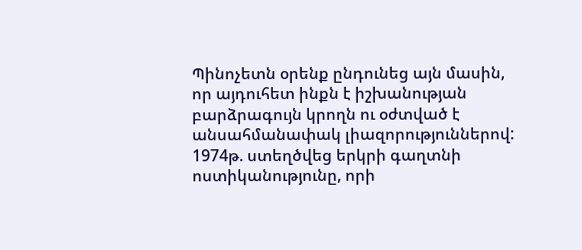Պինոչետն օրենք ընդունեց այն մասին, որ այդուհետ ինքն է իշխանության բարձրագույն կրողն ու օժտված է անսահմանափակ լիազորություններով: 1974թ. ստեղծվեց երկրի գաղտնի ոստիկանությունը, որի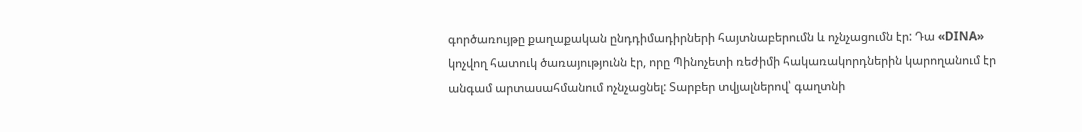գործառույթը քաղաքական ընդդիմադիրների հայտնաբերումն և ոչնչացումն էր: Դա «DINA» կոչվող հատուկ ծառայությունն էր, որը Պինոչետի ռեժիմի հակառակորդներին կարողանում էր անգամ արտասահմանում ոչնչացնել: Տարբեր տվյալներով՝ գաղտնի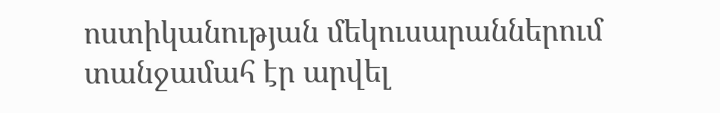ոստիկանության մեկուսարաններում տանջամահ էր արվել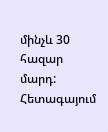մինչև 30 հազար մարդ: Հետագայում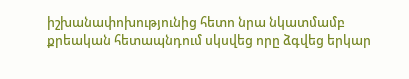իշխանափոխությունից հետո նրա նկատմամբ քրեական հետապնդում սկսվեց որը ձգվեց երկար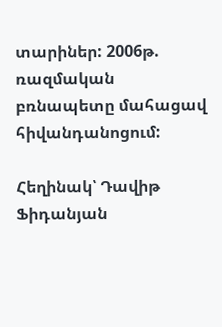տարիներ: 2006թ. ռազմական բռնապետը մահացավ հիվանդանոցում:

Հեղինակ՝ Դավիթ Ֆիդանյան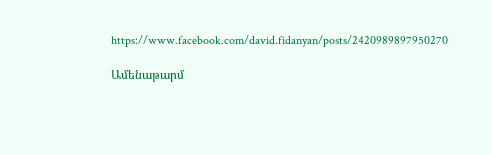https://www.facebook.com/david.fidanyan/posts/2420989897950270

Ամենաթարմ